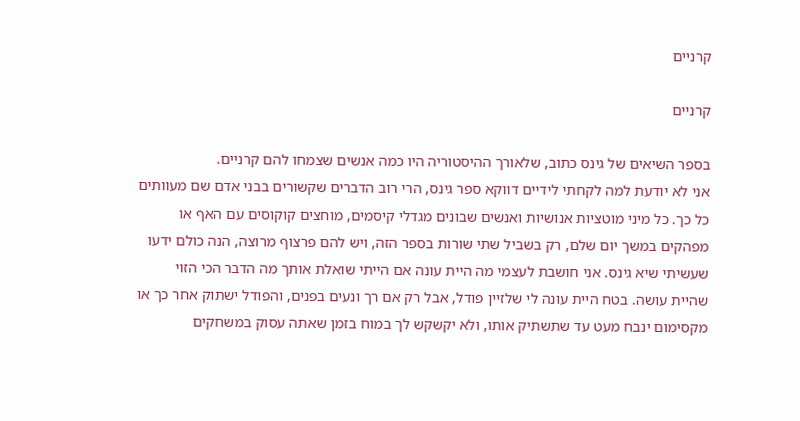קרניים

קרניים

בספר השיאים של גינס כתוב, שלאורך ההיסטוריה היו כמה אנשים שצמחו להם קרניים.
אני לא יודעת למה לקחתי לידיים דווקא ספר גינס, הרי רוב הדברים שקשורים בבני אדם שם מעוותים כל כך. כל מיני מוטציות אנושיות ואנשים שבונים מגדלי קיסמים, מוחצים קוקוסים עם האף או מפהקים במשך יום שלם, רק בשביל שתי שורות בספר הזה, ויש להם פרצוף מרוצה, הנה כולם ידעו שעשיתי שיא גינס. אני חושבת לעצמי מה היית עונה אם הייתי שואלת אותך מה הדבר הכי הזוי שהיית עושה. בטח היית עונה לי שלזיין פודל, אבל רק אם רך ונעים בפנים, והפודל ישתוק אחר כך או מקסימום ינבח מעט עד שתשתיק אותו, ולא יקשקש לך במוח בזמן שאתה עסוק במשחקים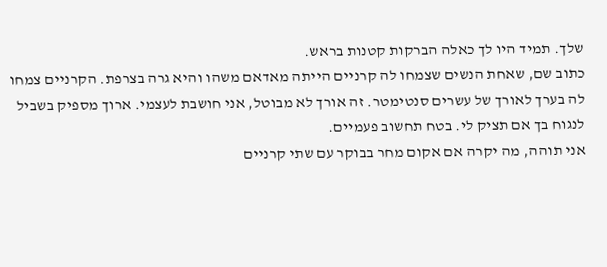שלך. תמיד היו לך כאלה הברקות קטנות בראש.
כתוב שם, שאחת הנשים שצמחו לה קרניים הייתה מאדאם משהו והיא גרה בצרפת. הקרניים צמחו לה בערך לאורך של עשרים סנטימטר. זה אורך לא מבוטל, אני חושבת לעצמי. ארוך מספיק בשביל לנגוח בך אם תציק לי. בטח תחשוב פעמיים.
אני תוהה, מה יקרה אם אקום מחר בבוקר עם שתי קרניים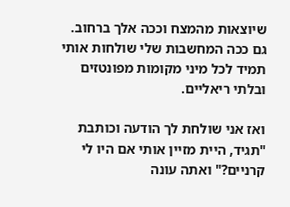שיוצאות מהמצח וככה אלך ברחוב. גם ככה המחשבות שלי שולחות אותי תמיד לכל מיני מקומות מפונטזים ובלתי ריאליים.

ואז אני שולחת לך הודעה וכותבת "תגיד, היית מזיין אותי אם היו לי קרניים?" ואתה עונה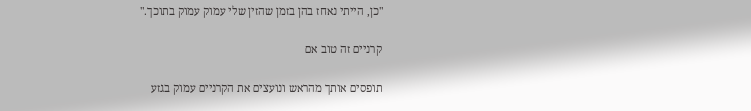"כן, הייתי נאחז בהן בזמן שהזין שלי עמוק עמוק בתוכך."

קרניים זה טוב אם

תופסים אותך מהראש ונועצים את הקרניים עמוק בגזע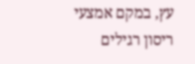עץ, במקם אמצעי ריסון רגילים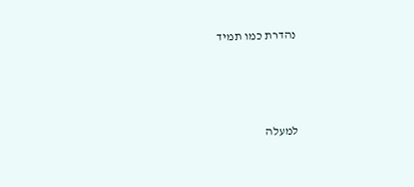נהדרת כמו תמיד



למעלה